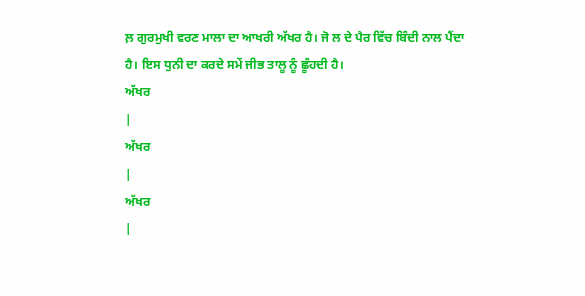ਲ਼ ਗੁਰਮੁਖੀ ਵਰਣ ਮਾਲਾ ਦਾ ਆਖਰੀ ਅੱਖਰ ਹੈ। ਜੋ ਲ ਦੇ ਪੈਰ ਵਿੱਚ ਬਿੰਦੀ ਨਾਲ ਪੈਂਦਾ ਹੈ। ਇਸ ਧੁਨੀ ਦਾ ਕਰਦੇ ਸਮੇਂ ਜੀਭ ਤਾਲੂ ਨੂੰ ਛੂੰਹਦੀ ਹੈ।
ਅੱਖਰ
|
ਅੱਖਰ
|
ਅੱਖਰ
|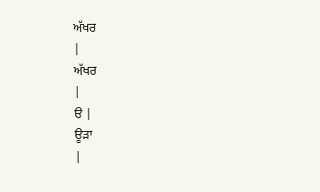ਅੱਖਰ
|
ਅੱਖਰ
|
ੳ |
ਊੜਾ
|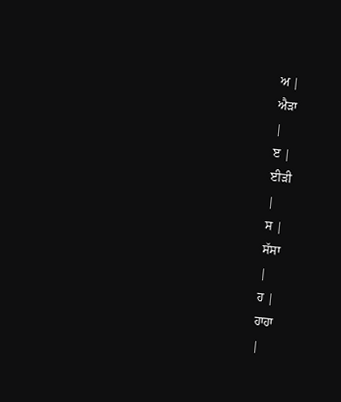ਅ |
ਐੜਾ
|
ੲ |
ਈੜੀ
|
ਸ |
ਸੱਸਾ
|
ਹ |
ਹਾਹਾ
|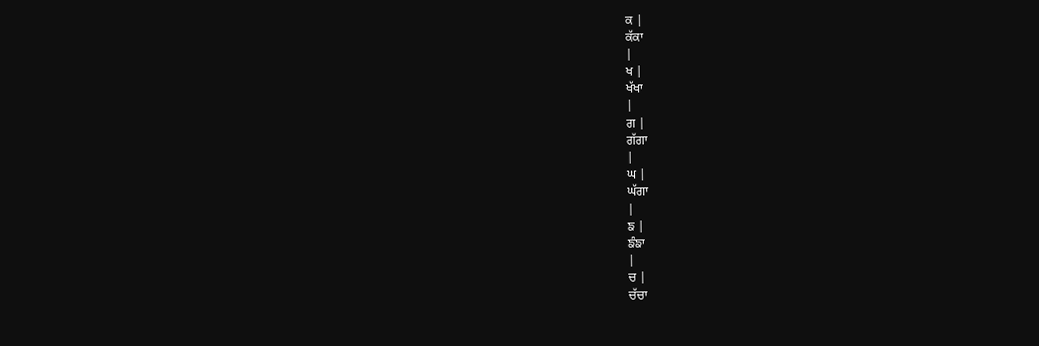ਕ |
ਕੱਕਾ
|
ਖ |
ਖੱਖਾ
|
ਗ |
ਗੱਗਾ
|
ਘ |
ਘੱਗਾ
|
ਙ |
ਙੰਙਾ
|
ਚ |
ਚੱਚਾ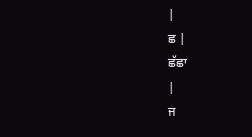|
ਛ |
ਛੱਛਾ
|
ਜ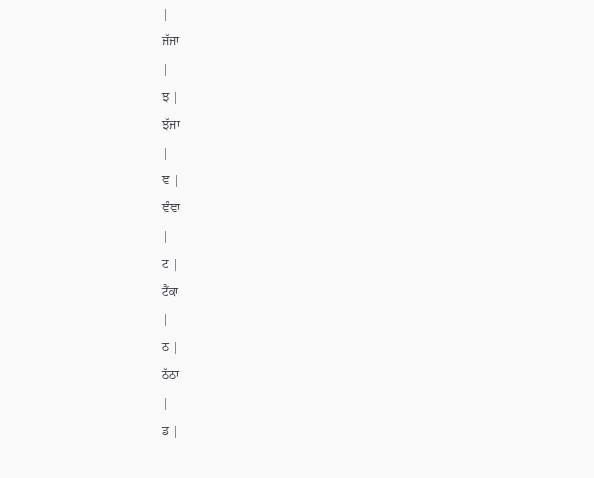|
ਜੱਜਾ
|
ਝ |
ਝੱਜਾ
|
ਞ |
ਞੰਞਾ
|
ਟ |
ਟੈਂਕਾ
|
ਠ |
ਠੱਠਾ
|
ਡ |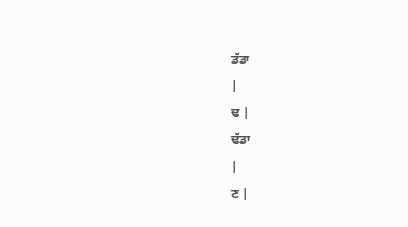ਡੱਡਾ
|
ਢ |
ਢੱਡਾ
|
ਣ |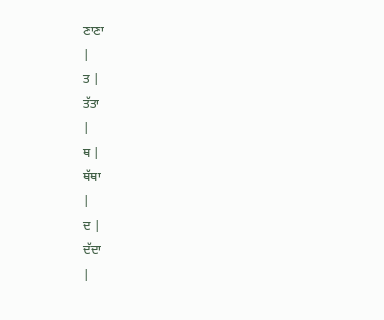ਣਾਣਾ
|
ਤ |
ਤੱਤਾ
|
ਥ |
ਥੱਥਾ
|
ਦ |
ਦੱਦਾ
|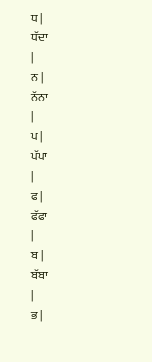ਧ |
ਧੱਦਾ
|
ਨ |
ਨੱਨਾ
|
ਪ |
ਪੱਪਾ
|
ਫ |
ਫੱਫਾ
|
ਬ |
ਬੱਬਾ
|
ਭ |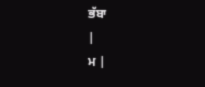ਭੱਬਾ
|
ਮ |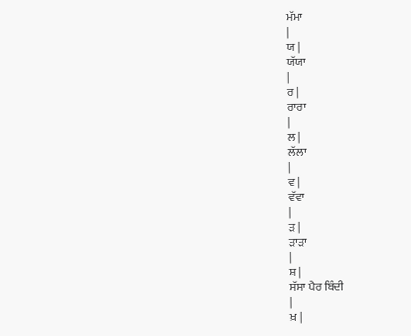ਮੱਮਾ
|
ਯ |
ਯੱਯਾ
|
ਰ |
ਰਾਰਾ
|
ਲ |
ਲੱਲਾ
|
ਵ |
ਵੱਵਾ
|
ੜ |
ੜਾੜਾ
|
ਸ਼ |
ਸੱਸਾ ਪੈਰ ਬਿੰਦੀ
|
ਖ਼ |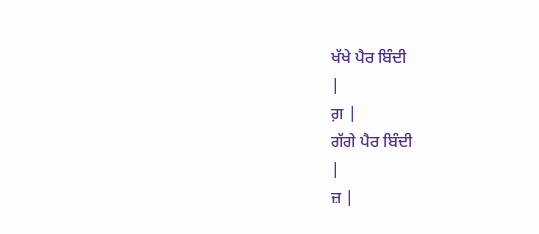ਖੱਖੇ ਪੈਰ ਬਿੰਦੀ
|
ਗ਼ |
ਗੱਗੇ ਪੈਰ ਬਿੰਦੀ
|
ਜ਼ |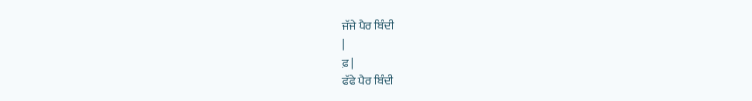ਜੱਜੇ ਪੈਰ ਬਿੰਦੀ
|
ਫ਼ |
ਫੱਫੇ ਪੈਰ ਬਿੰਦੀ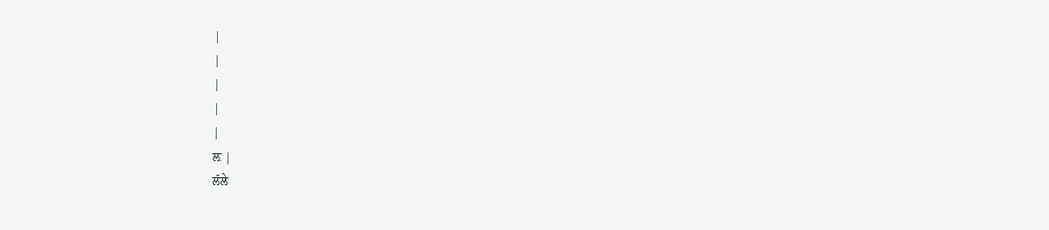|
|
|
|
|
ਲ਼ |
ਲੱਲੇ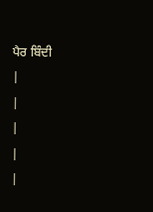ਪੈਰ ਬਿੰਦੀ
|
|
|
|
|